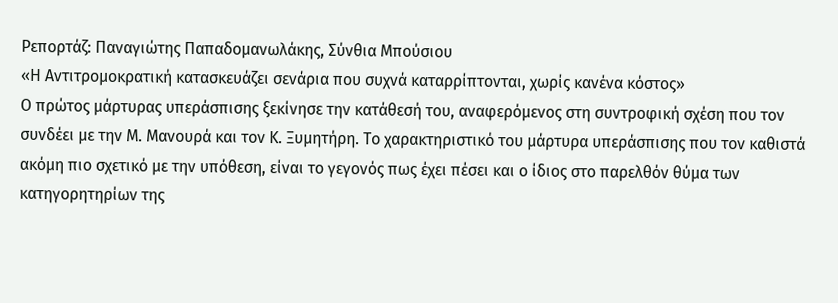Ρεπορτάζ: Παναγιώτης Παπαδομανωλάκης, Σύνθια Μπούσιου
«Η Αντιτρομοκρατική κατασκευάζει σενάρια που συχνά καταρρίπτονται, χωρίς κανένα κόστος»
Ο πρώτος μάρτυρας υπεράσπισης ξεκίνησε την κατάθεσή του, αναφερόμενος στη συντροφική σχέση που τον συνδέει με την Μ. Μανουρά και τον Κ. Ξυμητήρη. Το χαρακτηριστικό του μάρτυρα υπεράσπισης που τον καθιστά ακόμη πιο σχετικό με την υπόθεση, είναι το γεγονός πως έχει πέσει και ο ίδιος στο παρελθόν θύμα των κατηγορητηρίων της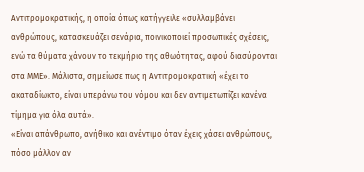Αντιτρομοκρατικής, η οποία όπως κατήγγειλε «συλλαμβάνει ανθρώπους, κατασκευάζει σενάρια, ποινικοποιεί προσωπικές σχέσεις, ενώ τα θύματα χάνουν το τεκμήριο της αθωότητας, αφού διασύρονται στα ΜΜΕ». Μάλιστα, σημείωσε πως η Αντιτρομοκρατική «έχει το ακαταδίωκτο, είναι υπεράνω του νόμου και δεν αντιμετωπίζει κανένα τίμημα για όλα αυτά».
«Είναι απάνθρωπο, ανήθικο και ανέντιμο όταν έχεις χάσει ανθρώπους, πόσο μάλλον αν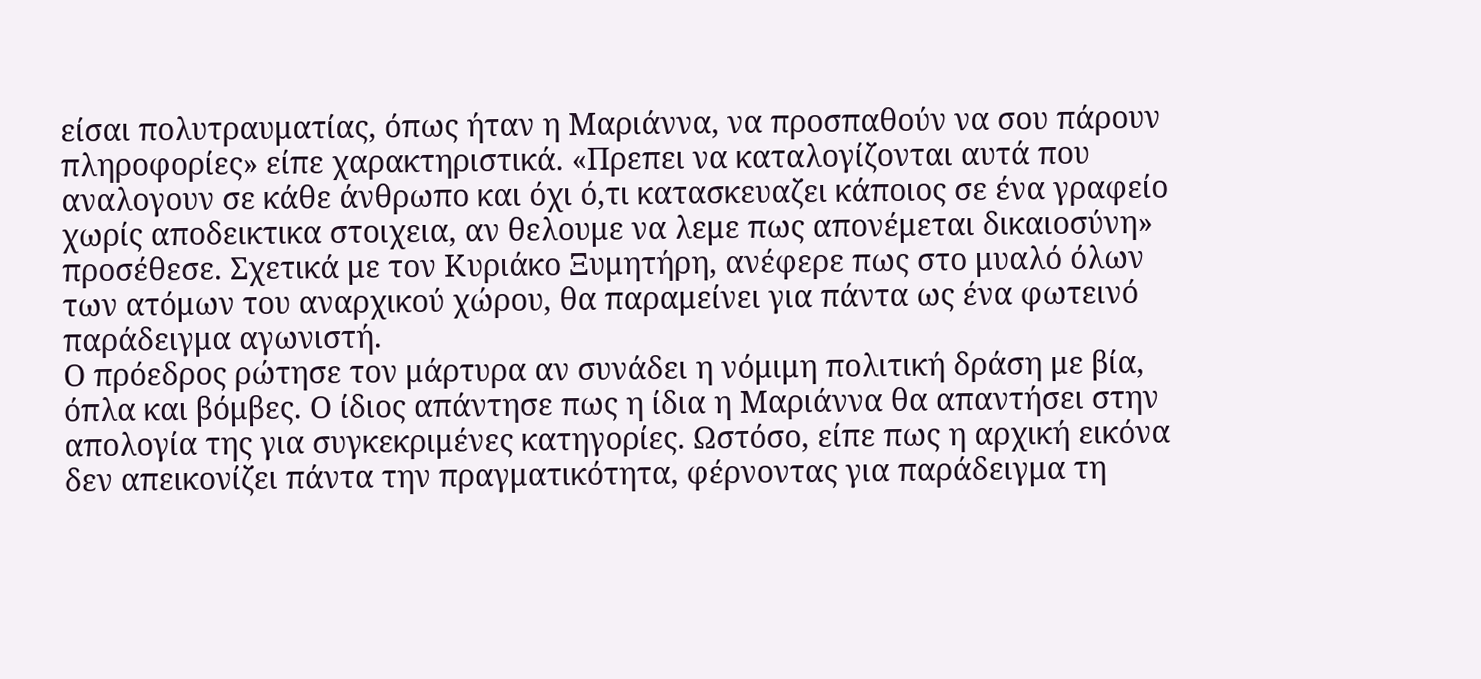είσαι πολυτραυματίας, όπως ήταν η Μαριάννα, να προσπαθούν να σου πάρουν πληροφορίες» είπε χαρακτηριστικά. «Πρεπει να καταλογίζονται αυτά που αναλογουν σε κάθε άνθρωπο και όχι ό,τι κατασκευαζει κάποιος σε ένα γραφείο χωρίς αποδεικτικα στοιχεια, αν θελουμε να λεμε πως απονέμεται δικαιοσύνη» προσέθεσε. Σχετικά με τον Κυριάκο Ξυμητήρη, ανέφερε πως στο μυαλό όλων των ατόμων του αναρχικού χώρου, θα παραμείνει για πάντα ως ένα φωτεινό παράδειγμα αγωνιστή.
Ο πρόεδρος ρώτησε τον μάρτυρα αν συνάδει η νόμιμη πολιτική δράση με βία, όπλα και βόμβες. Ο ίδιος απάντησε πως η ίδια η Μαριάννα θα απαντήσει στην απολογία της για συγκεκριμένες κατηγορίες. Ωστόσο, είπε πως η αρχική εικόνα δεν απεικονίζει πάντα την πραγματικότητα, φέρνοντας για παράδειγμα τη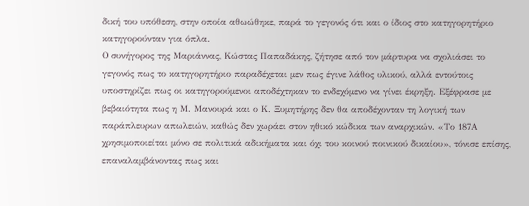δική του υπόθεση, στην οποία αθωώθηκε, παρά το γεγονός ότι και ο ίδιος στο κατηγορητήριο κατηγορούνταν για όπλα.
Ο συνήγορος της Μαριάννας, Κώστας Παπαδάκης, ζήτησε από τον μάρτυρα να σχολιάσει το γεγονός πως το κατηγορητήριο παραδέχεται μεν πως έγινε λάθος υλικού, αλλά εντούτοις υποστηρίζει πως οι κατηγορούμενοι αποδέχτηκαν το ενδεχόμενο να γίνει έκρηξη. Εξέφρασε με βεβαιότητα πως η Μ. Μανουρά και ο Κ. Ξυμητήρης δεν θα αποδέχονταν τη λογική των παράπλευρων απωλειών, καθώς δεν χωράει στον ηθικό κώδικα των αναρχικών. «Το 187Α χρησιμοποιείται μόνο σε πολιτικά αδικήματα και όχι του κοινού ποινικού δικαίου», τόνισε επίσης, επαναλαμβάνοντας πως και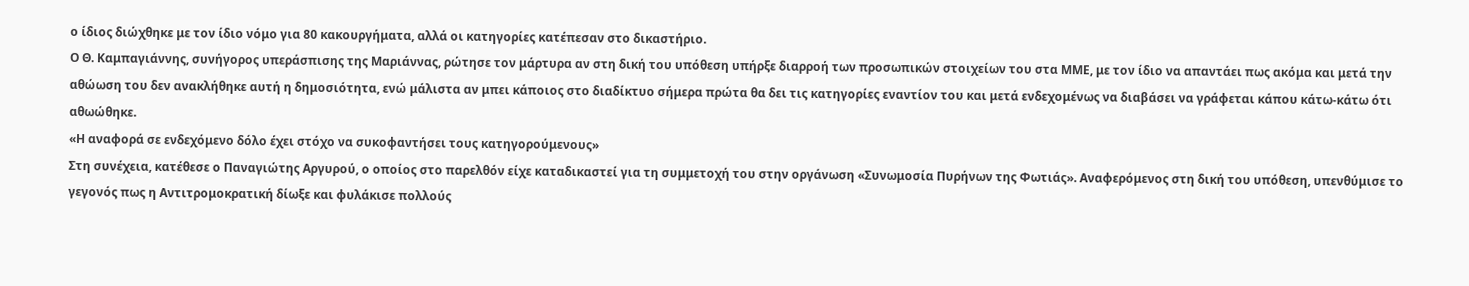ο ίδιος διώχθηκε με τον ίδιο νόμο για 80 κακουργήματα, αλλά οι κατηγορίες κατέπεσαν στο δικαστήριο.
Ο Θ. Καμπαγιάννης, συνήγορος υπεράσπισης της Μαριάννας, ρώτησε τον μάρτυρα αν στη δική του υπόθεση υπήρξε διαρροή των προσωπικών στοιχείων του στα ΜΜΕ, με τον ίδιο να απαντάει πως ακόμα και μετά την αθώωση του δεν ανακλήθηκε αυτή η δημοσιότητα, ενώ μάλιστα αν μπει κάποιος στο διαδίκτυο σήμερα πρώτα θα δει τις κατηγορίες εναντίον του και μετά ενδεχομένως να διαβάσει να γράφεται κάπου κάτω-κάτω ότι αθωώθηκε.
«Η αναφορά σε ενδεχόμενο δόλο έχει στόχο να συκοφαντήσει τους κατηγορούμενους»
Στη συνέχεια, κατέθεσε ο Παναγιώτης Αργυρού, ο οποίος στο παρελθόν είχε καταδικαστεί για τη συμμετοχή του στην οργάνωση «Συνωμοσία Πυρήνων της Φωτιάς». Αναφερόμενος στη δική του υπόθεση, υπενθύμισε το γεγονός πως η Αντιτρομοκρατική δίωξε και φυλάκισε πολλούς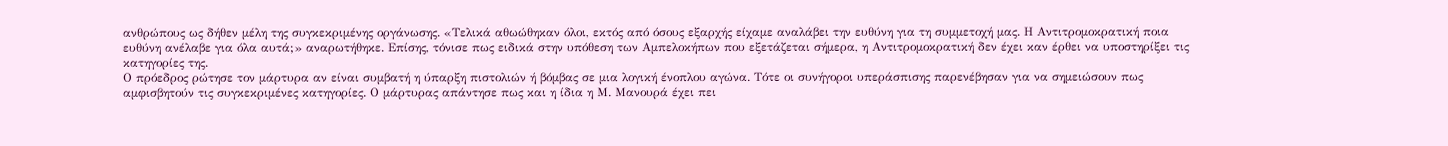ανθρώπους ως δήθεν μέλη της συγκεκριμένης οργάνωσης. «Τελικά αθωώθηκαν όλοι, εκτός από όσους εξαρχής είχαμε αναλάβει την ευθύνη για τη συμμετοχή μας. Η Αντιτρομοκρατική ποια ευθύνη ανέλαβε για όλα αυτά;» αναρωτήθηκε. Επίσης, τόνισε πως ειδικά στην υπόθεση των Αμπελοκήπων που εξετάζεται σήμερα, η Αντιτρομοκρατική δεν έχει καν έρθει να υποστηρίξει τις κατηγορίες της.
Ο πρόεδρος ρώτησε τον μάρτυρα αν είναι συμβατή η ύπαρξη πιστολιών ή βόμβας σε μια λογική ένοπλου αγώνα. Τότε οι συνήγοροι υπεράσπισης παρενέβησαν για να σημειώσουν πως αμφισβητούν τις συγκεκριμένες κατηγορίες. Ο μάρτυρας απάντησε πως και η ίδια η Μ. Μανουρά έχει πει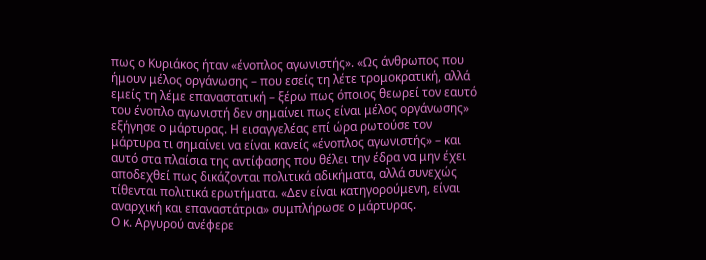πως ο Κυριάκος ήταν «ένοπλος αγωνιστής». «Ως άνθρωπος που ήμουν μέλος οργάνωσης – που εσείς τη λέτε τρομοκρατική, αλλά εμείς τη λέμε επαναστατική – ξέρω πως όποιος θεωρεί τον εαυτό του ένοπλο αγωνιστή δεν σημαίνει πως είναι μέλος οργάνωσης» εξήγησε ο μάρτυρας. Η εισαγγελέας επί ώρα ρωτούσε τον μάρτυρα τι σημαίνει να είναι κανείς «ένοπλος αγωνιστής» – και αυτό στα πλαίσια της αντίφασης που θέλει την έδρα να μην έχει αποδεχθεί πως δικάζονται πολιτικά αδικήματα, αλλά συνεχώς τίθενται πολιτικά ερωτήματα. «Δεν είναι κατηγορούμενη, είναι αναρχική και επαναστάτρια» συμπλήρωσε ο μάρτυρας.
Ο κ. Αργυρού ανέφερε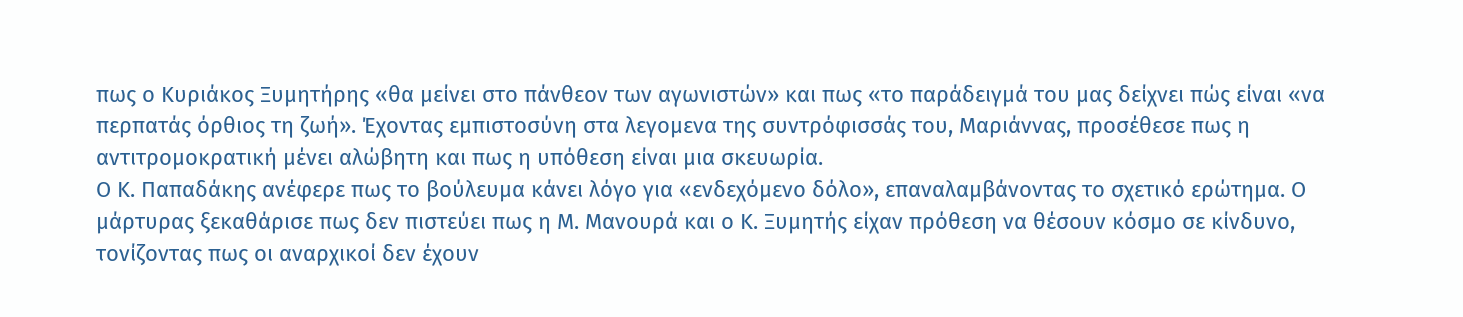πως ο Κυριάκος Ξυμητήρης «θα μείνει στο πάνθεον των αγωνιστών» και πως «το παράδειγμά του μας δείχνει πώς είναι «να περπατάς όρθιος τη ζωή». Έχοντας εμπιστοσύνη στα λεγομενα της συντρόφισσάς του, Μαριάννας, προσέθεσε πως η αντιτρομοκρατική μένει αλώβητη και πως η υπόθεση είναι μια σκευωρία.
Ο Κ. Παπαδάκης ανέφερε πως το βούλευμα κάνει λόγο για «ενδεχόμενο δόλο», επαναλαμβάνοντας το σχετικό ερώτημα. Ο μάρτυρας ξεκαθάρισε πως δεν πιστεύει πως η Μ. Μανουρά και ο Κ. Ξυμητής είχαν πρόθεση να θέσουν κόσμο σε κίνδυνο, τονίζοντας πως οι αναρχικοί δεν έχουν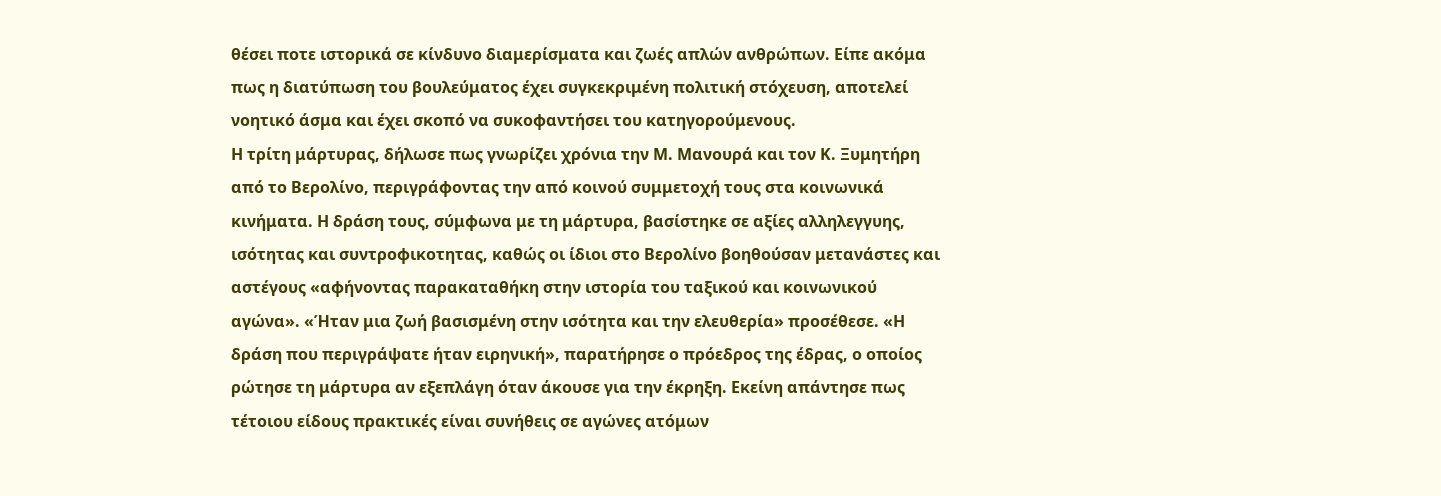θέσει ποτε ιστορικά σε κίνδυνο διαμερίσματα και ζωές απλών ανθρώπων. Είπε ακόμα πως η διατύπωση του βουλεύματος έχει συγκεκριμένη πολιτική στόχευση, αποτελεί νοητικό άσμα και έχει σκοπό να συκοφαντήσει του κατηγορούμενους.
Η τρίτη μάρτυρας, δήλωσε πως γνωρίζει χρόνια την Μ. Μανουρά και τον Κ. Ξυμητήρη από το Βερολίνο, περιγράφοντας την από κοινού συμμετοχή τους στα κοινωνικά κινήματα. Η δράση τους, σύμφωνα με τη μάρτυρα, βασίστηκε σε αξίες αλληλεγγυης, ισότητας και συντροφικοτητας, καθώς οι ίδιοι στο Βερολίνο βοηθούσαν μετανάστες και αστέγους «αφήνοντας παρακαταθήκη στην ιστορία του ταξικού και κοινωνικού αγώνα». «Ήταν μια ζωή βασισμένη στην ισότητα και την ελευθερία» προσέθεσε. «Η δράση που περιγράψατε ήταν ειρηνική», παρατήρησε ο πρόεδρος της έδρας, ο οποίος ρώτησε τη μάρτυρα αν εξεπλάγη όταν άκουσε για την έκρηξη. Εκείνη απάντησε πως τέτοιου είδους πρακτικές είναι συνήθεις σε αγώνες ατόμων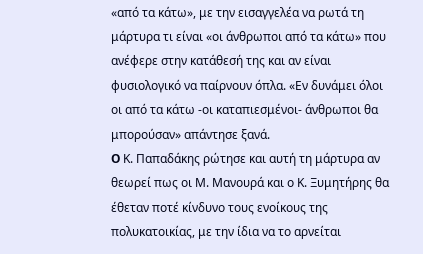«από τα κάτω», με την εισαγγελέα να ρωτά τη μάρτυρα τι είναι «οι άνθρωποι από τα κάτω» που ανέφερε στην κατάθεσή της και αν είναι φυσιολογικό να παίρνουν όπλα. «Εν δυνάμει όλοι οι από τα κάτω -οι καταπιεσμένοι- άνθρωποι θα μπορούσαν» απάντησε ξανά.
O Κ. Παπαδάκης ρώτησε και αυτή τη μάρτυρα αν θεωρεί πως οι Μ. Μανουρά και ο Κ. Ξυμητήρης θα έθεταν ποτέ κίνδυνο τους ενοίκους της πολυκατοικίας, με την ίδια να το αρνείται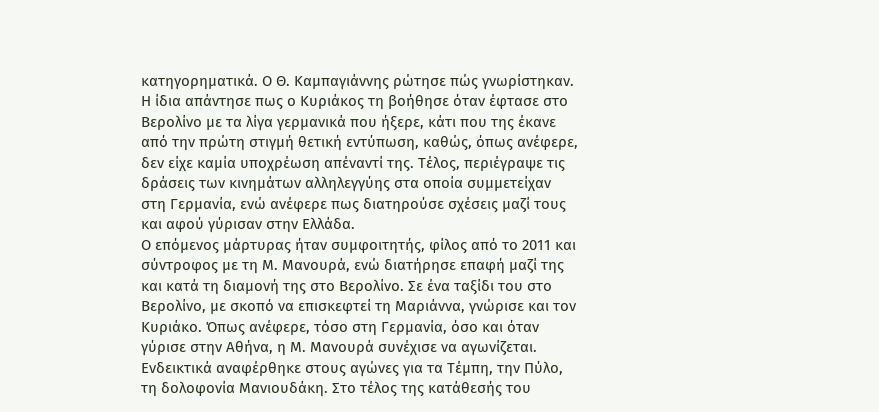κατηγορηματικά. Ο Θ. Καμπαγιάννης ρώτησε πώς γνωρίστηκαν. Η ίδια απάντησε πως ο Κυριάκος τη βοήθησε όταν έφτασε στο Βερολίνο με τα λίγα γερμανικά που ήξερε, κάτι που της έκανε από την πρώτη στιγμή θετική εντύπωση, καθώς, όπως ανέφερε, δεν είχε καμία υποχρέωση απέναντί της. Τέλος, περιέγραψε τις δράσεις των κινημάτων αλληλεγγύης στα οποία συμμετείχαν στη Γερμανία, ενώ ανέφερε πως διατηρούσε σχέσεις μαζί τους και αφού γύρισαν στην Ελλάδα.
Ο επόμενος μάρτυρας ήταν συμφοιτητής, φίλος από το 2011 και σύντροφος με τη Μ. Μανουρά, ενώ διατήρησε επαφή μαζί της και κατά τη διαμονή της στο Βερολίνο. Σε ένα ταξίδι του στο Βερολίνο, με σκοπό να επισκεφτεί τη Μαριάννα, γνώρισε και τον Κυριάκο. Όπως ανέφερε, τόσο στη Γερμανία, όσο και όταν γύρισε στην Αθήνα, η Μ. Μανουρά συνέχισε να αγωνίζεται. Ενδεικτικά αναφέρθηκε στους αγώνες για τα Τέμπη, την Πύλο, τη δολοφονία Μανιουδάκη. Στο τέλος της κατάθεσής του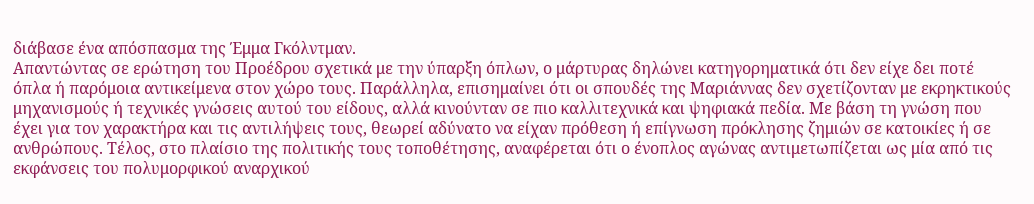διάβασε ένα απόσπασμα της Έμμα Γκόλντμαν.
Απαντώντας σε ερώτηση του Προέδρου σχετικά με την ύπαρξη όπλων, ο μάρτυρας δηλώνει κατηγορηματικά ότι δεν είχε δει ποτέ όπλα ή παρόμοια αντικείμενα στον χώρο τους. Παράλληλα, επισημαίνει ότι οι σπουδές της Μαριάννας δεν σχετίζονταν με εκρηκτικούς μηχανισμούς ή τεχνικές γνώσεις αυτού του είδους, αλλά κινούνταν σε πιο καλλιτεχνικά και ψηφιακά πεδία. Με βάση τη γνώση που έχει για τον χαρακτήρα και τις αντιλήψεις τους, θεωρεί αδύνατο να είχαν πρόθεση ή επίγνωση πρόκλησης ζημιών σε κατοικίες ή σε ανθρώπους. Τέλος, στο πλαίσιο της πολιτικής τους τοποθέτησης, αναφέρεται ότι ο ένοπλος αγώνας αντιμετωπίζεται ως μία από τις εκφάνσεις του πολυμορφικού αναρχικού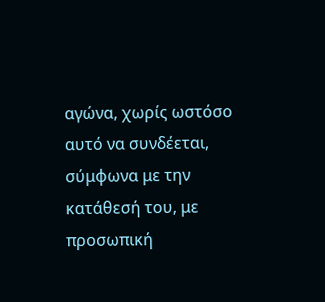αγώνα, χωρίς ωστόσο αυτό να συνδέεται, σύμφωνα με την κατάθεσή του, με προσωπική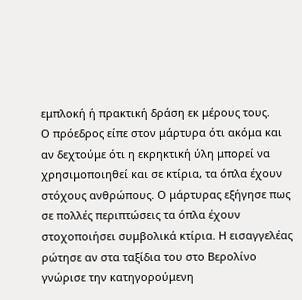εμπλοκή ή πρακτική δράση εκ μέρους τους.
Ο πρόεδρος είπε στον μάρτυρα ότι ακόμα και αν δεχτούμε ότι η εκρηκτική ύλη μπορεί να χρησιμοποιηθεί και σε κτίρια, τα όπλα έχουν στόχους ανθρώπους. Ο μάρτυρας εξήγησε πως σε πολλές περιπτώσεις τα όπλα έχουν στοχοποιήσει συμβολικά κτίρια. Η εισαγγελέας ρώτησε αν στα ταξίδια του στο Βερολίνο γνώρισε την κατηγορούμενη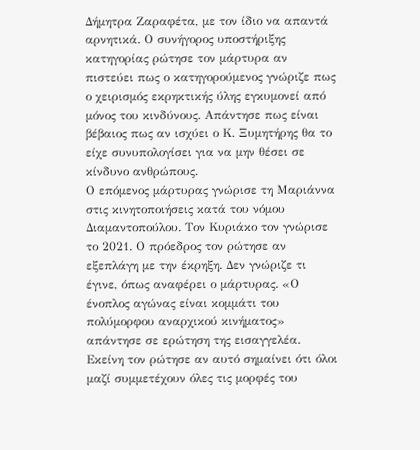Δήμητρα Ζαραφέτα, με τον ίδιο να απαντά αρνητικά. Ο συνήγορος υποστήριξης κατηγορίας ρώτησε τον μάρτυρα αν πιστεύει πως ο κατηγορούμενος γνώριζε πως ο χειρισμός εκρηκτικής ύλης εγκυμονεί από μόνος του κινδύνους. Απάντησε πως είναι βέβαιος πως αν ισχύει ο Κ. Ξυμητήρης θα το είχε συνυπολογίσει για να μην θέσει σε κίνδυνο ανθρώπους.
Ο επόμενος μάρτυρας γνώρισε τη Μαριάννα στις κινητοποιήσεις κατά του νόμου Διαμαντοπούλου. Τον Κυριάκο τον γνώρισε το 2021. Ο πρόεδρος τον ρώτησε αν εξεπλάγη με την έκρηξη. Δεν γνώριζε τι έγινε, όπως αναφέρει ο μάρτυρας. «Ο ένοπλος αγώνας είναι κομμάτι του πολύμορφου αναρχικού κινήματος» απάντησε σε ερώτηση της εισαγγελέα. Εκείνη τον ρώτησε αν αυτό σημαίνει ότι όλοι μαζί συμμετέχουν όλες τις μορφές του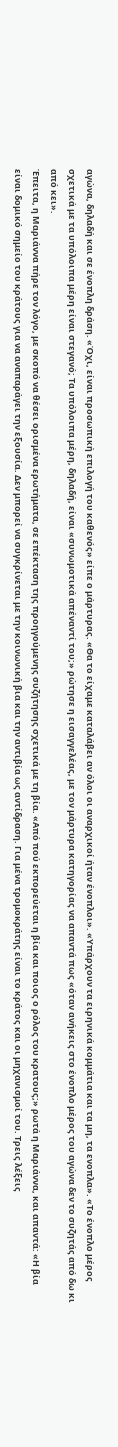αγώνα, δηλαδή και σε ένοπλη δράση. «Όχι, είναι προσωπική επιλογή του καθενός» είπε ο μάρτυρας. «Θα το είχαμε καταλάβει αν όλοι οι αναρχικοί ήταν ένοπλοι». «Υπάρχουν τα ειρηνικά κομμάτια και τα μη, τα ενοπλα». «Το ένοπλο μέρος σχετικά με τα υπόλοιπα μέρη είναι στεγανό; Τα υπόλοιπα μέρη, δηλαδή, είναι «συνωμοτικά απέναντί του;» ρώτησε η εισαγγελέας, με τον μάρτυρα κατηγορίας να απαντά πως «όταν ανήκεις στο ένοπλο μέρος του αγώνα δεν το συζητάς από δω κι από κει».
Έπειτα, η Μαριάννα πήρε τον λόγο, με σκοπό να θέσει ορισμένα ερωτήματα, σε επέκταση της προηγούμενης συζήτησης σχετικά με τη βία. «Από πού εκπορεύεται η βία και ποιος ο ρόλος του κρατους;» ρωτά η Μαριάννα, και απαντά: «Η βία είναι δομικό σημείο του κράτους για να αναπαράγει την εξουσία. Δεν μπορεί να συγκρίνεται με την κοινωνική βια και την αντιβία ως αντίδραση. Για μένα τρομοκράτης είναι το κράτος και οι μηχανισμοί του. Τρεις λέξεις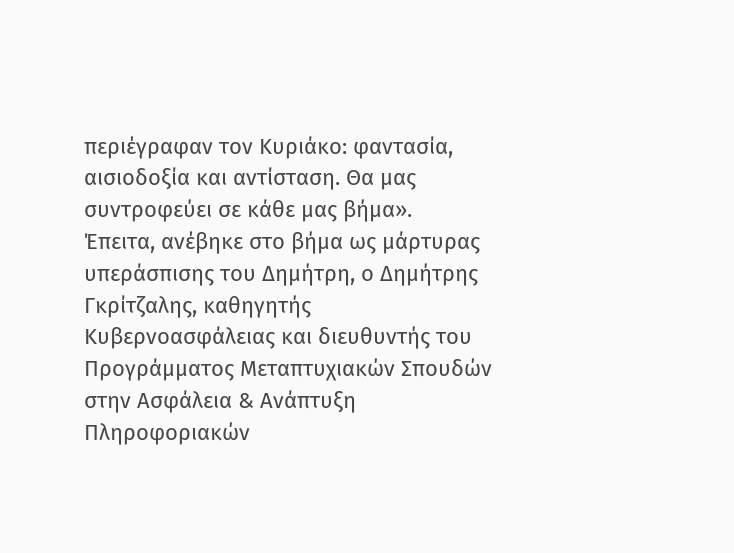περιέγραφαν τον Κυριάκο: φαντασία, αισιοδοξία και αντίσταση. Θα μας συντροφεύει σε κάθε μας βήμα».
Έπειτα, ανέβηκε στο βήμα ως μάρτυρας υπεράσπισης του Δημήτρη, ο Δημήτρης Γκρίτζαλης, καθηγητής Κυβερνοασφάλειας και διευθυντής του Προγράμματος Μεταπτυχιακών Σπουδών στην Ασφάλεια & Ανάπτυξη Πληροφοριακών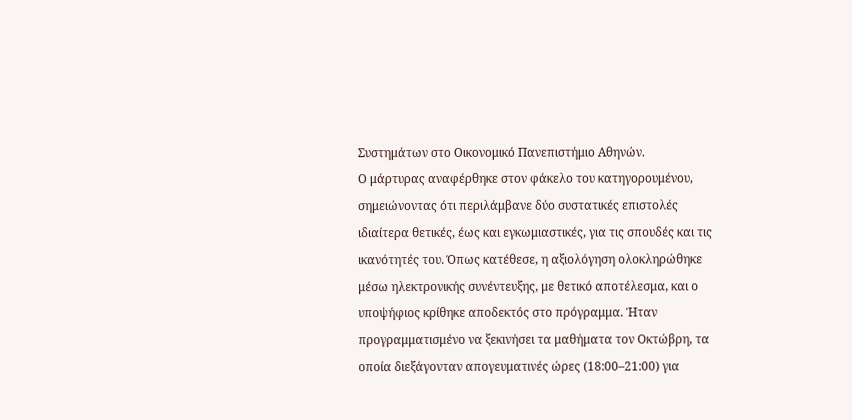Συστημάτων στο Οικονομικό Πανεπιστήμιο Αθηνών.
Ο μάρτυρας αναφέρθηκε στον φάκελο του κατηγορουμένου, σημειώνοντας ότι περιλάμβανε δύο συστατικές επιστολές ιδιαίτερα θετικές, έως και εγκωμιαστικές, για τις σπουδές και τις ικανότητές του. Όπως κατέθεσε, η αξιολόγηση ολοκληρώθηκε μέσω ηλεκτρονικής συνέντευξης, με θετικό αποτέλεσμα, και ο υποψήφιος κρίθηκε αποδεκτός στο πρόγραμμα. Ήταν προγραμματισμένο να ξεκινήσει τα μαθήματα τον Οκτώβρη, τα οποία διεξάγονταν απογευματινές ώρες (18:00–21:00) για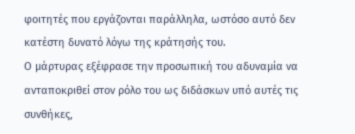φοιτητές που εργάζονται παράλληλα, ωστόσο αυτό δεν κατέστη δυνατό λόγω της κράτησής του.
Ο μάρτυρας εξέφρασε την προσωπική του αδυναμία να ανταποκριθεί στον ρόλο του ως διδάσκων υπό αυτές τις συνθήκες,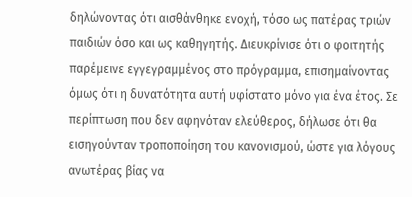δηλώνοντας ότι αισθάνθηκε ενοχή, τόσο ως πατέρας τριών παιδιών όσο και ως καθηγητής. Διευκρίνισε ότι ο φοιτητής παρέμεινε εγγεγραμμένος στο πρόγραμμα, επισημαίνοντας όμως ότι η δυνατότητα αυτή υφίστατο μόνο για ένα έτος. Σε περίπτωση που δεν αφηνόταν ελεύθερος, δήλωσε ότι θα εισηγούνταν τροποποίηση του κανονισμού, ώστε για λόγους ανωτέρας βίας να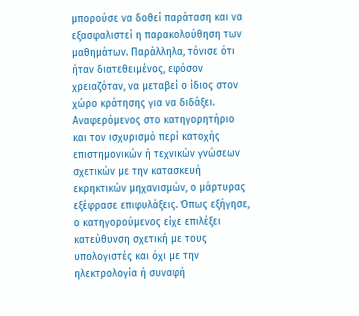μπορούσε να δοθεί παράταση και να εξασφαλιστεί η παρακολούθηση των μαθημάτων. Παράλληλα, τόνισε ότι ήταν διατεθειμένος, εφόσον χρειαζόταν, να μεταβεί ο ίδιος στον χώρο κράτησης για να διδάξει.
Αναφερόμενος στο κατηγορητήριο και τον ισχυρισμό περί κατοχής επιστημονικών ή τεχνικών γνώσεων σχετικών με την κατασκευή εκρηκτικών μηχανισμών, ο μάρτυρας εξέφρασε επιφυλάξεις. Όπως εξήγησε, ο κατηγορούμενος είχε επιλέξει κατεύθυνση σχετική με τους υπολογιστές και όχι με την ηλεκτρολογία ή συναφή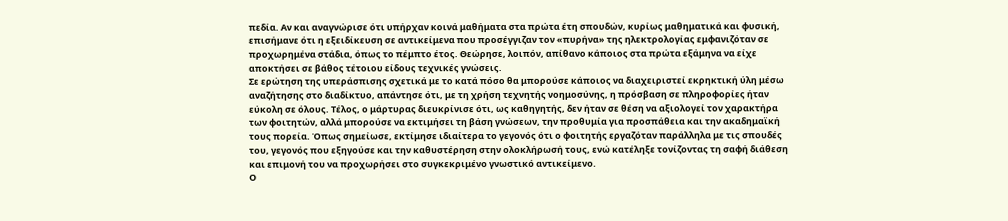πεδία. Αν και αναγνώρισε ότι υπήρχαν κοινά μαθήματα στα πρώτα έτη σπουδών, κυρίως μαθηματικά και φυσική, επισήμανε ότι η εξειδίκευση σε αντικείμενα που προσέγγιζαν τον «πυρήνα» της ηλεκτρολογίας εμφανιζόταν σε προχωρημένα στάδια, όπως το πέμπτο έτος. Θεώρησε, λοιπόν, απίθανο κάποιος στα πρώτα εξάμηνα να είχε αποκτήσει σε βάθος τέτοιου είδους τεχνικές γνώσεις.
Σε ερώτηση της υπεράσπισης σχετικά με το κατά πόσο θα μπορούσε κάποιος να διαχειριστεί εκρηκτική ύλη μέσω αναζήτησης στο διαδίκτυο, απάντησε ότι, με τη χρήση τεχνητής νοημοσύνης, η πρόσβαση σε πληροφορίες ήταν εύκολη σε όλους. Τέλος, ο μάρτυρας διευκρίνισε ότι, ως καθηγητής, δεν ήταν σε θέση να αξιολογεί τον χαρακτήρα των φοιτητών, αλλά μπορούσε να εκτιμήσει τη βάση γνώσεων, την προθυμία για προσπάθεια και την ακαδημαϊκή τους πορεία. Όπως σημείωσε, εκτίμησε ιδιαίτερα το γεγονός ότι ο φοιτητής εργαζόταν παράλληλα με τις σπουδές του, γεγονός που εξηγούσε και την καθυστέρηση στην ολοκλήρωσή τους, ενώ κατέληξε τονίζοντας τη σαφή διάθεση και επιμονή του να προχωρήσει στο συγκεκριμένο γνωστικό αντικείμενο.
Ο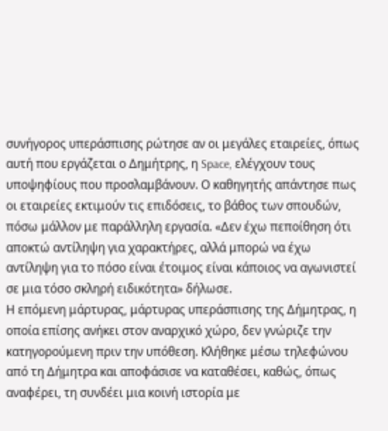συνήγορος υπεράσπισης ρώτησε αν οι μεγάλες εταιρείες, όπως αυτή που εργάζεται ο Δημήτρης, η Space, ελέγχουν τους υποψηφίους που προσλαμβάνουν. Ο καθηγητής απάντησε πως οι εταιρείες εκτιμούν τις επιδόσεις, το βάθος των σπουδών, πόσω μάλλον με παράλληλη εργασία. «Δεν έχω πεποίθηση ότι αποκτώ αντίληψη για χαρακτήρες, αλλά μπορώ να έχω αντίληψη για το πόσο είναι έτοιμος είναι κάποιος να αγωνιστεί σε μια τόσο σκληρή ειδικότητα» δήλωσε.
Η επόμενη μάρτυρας, μάρτυρας υπεράσπισης της Δήμητρας, η οποία επίσης ανήκει στον αναρχικό χώρο, δεν γνώριζε την κατηγορούμενη πριν την υπόθεση. Κλήθηκε μέσω τηλεφώνου από τη Δήμητρα και αποφάσισε να καταθέσει, καθώς, όπως αναφέρει, τη συνδέει μια κοινή ιστορία με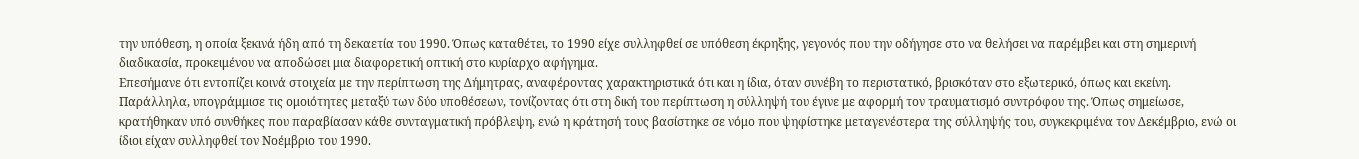την υπόθεση, η οποία ξεκινά ήδη από τη δεκαετία του 1990. Όπως καταθέτει, το 1990 είχε συλληφθεί σε υπόθεση έκρηξης, γεγονός που την οδήγησε στο να θελήσει να παρέμβει και στη σημερινή διαδικασία, προκειμένου να αποδώσει μια διαφορετική οπτική στο κυρίαρχο αφήγημα.
Επεσήμανε ότι εντοπίζει κοινά στοιχεία με την περίπτωση της Δήμητρας, αναφέροντας χαρακτηριστικά ότι και η ίδια, όταν συνέβη το περιστατικό, βρισκόταν στο εξωτερικό, όπως και εκείνη. Παράλληλα, υπογράμμισε τις ομοιότητες μεταξύ των δύο υποθέσεων, τονίζοντας ότι στη δική του περίπτωση η σύλληψή του έγινε με αφορμή τον τραυματισμό συντρόφου της. Όπως σημείωσε, κρατήθηκαν υπό συνθήκες που παραβίασαν κάθε συνταγματική πρόβλεψη, ενώ η κράτησή τους βασίστηκε σε νόμο που ψηφίστηκε μεταγενέστερα της σύλληψής του, συγκεκριμένα τον Δεκέμβριο, ενώ οι ίδιοι είχαν συλληφθεί τον Νοέμβριο του 1990.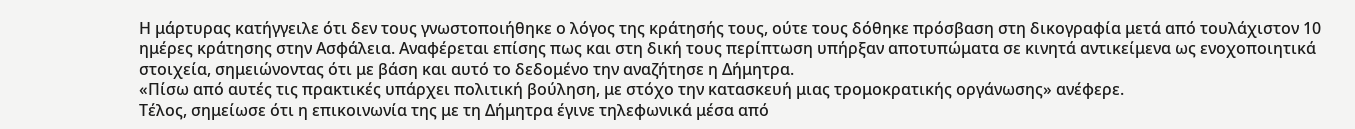Η μάρτυρας κατήγγειλε ότι δεν τους γνωστοποιήθηκε ο λόγος της κράτησής τους, ούτε τους δόθηκε πρόσβαση στη δικογραφία μετά από τουλάχιστον 10 ημέρες κράτησης στην Ασφάλεια. Αναφέρεται επίσης πως και στη δική τους περίπτωση υπήρξαν αποτυπώματα σε κινητά αντικείμενα ως ενοχοποιητικά στοιχεία, σημειώνοντας ότι με βάση και αυτό το δεδομένο την αναζήτησε η Δήμητρα.
«Πίσω από αυτές τις πρακτικές υπάρχει πολιτική βούληση, με στόχο την κατασκευή μιας τρομοκρατικής οργάνωσης» ανέφερε.
Τέλος, σημείωσε ότι η επικοινωνία της με τη Δήμητρα έγινε τηλεφωνικά μέσα από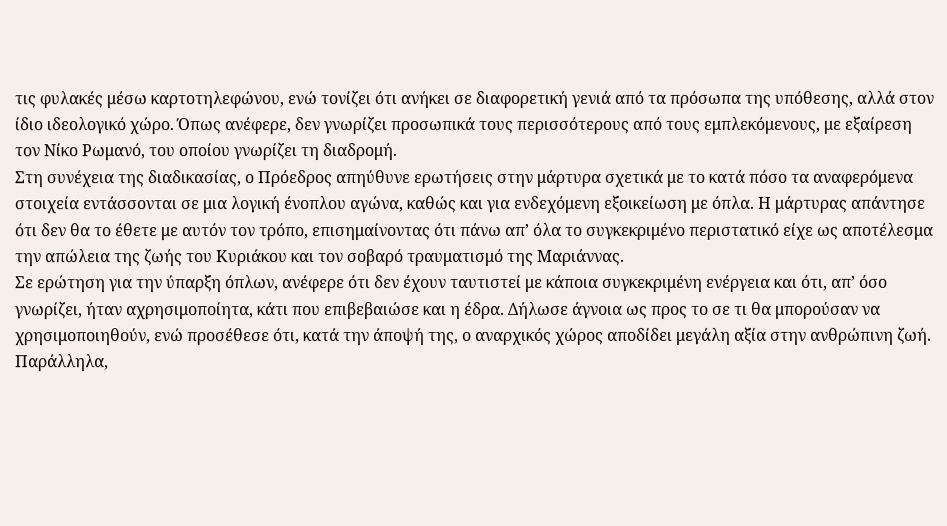τις φυλακές μέσω καρτοτηλεφώνου, ενώ τονίζει ότι ανήκει σε διαφορετική γενιά από τα πρόσωπα της υπόθεσης, αλλά στον ίδιο ιδεολογικό χώρο. Όπως ανέφερε, δεν γνωρίζει προσωπικά τους περισσότερους από τους εμπλεκόμενους, με εξαίρεση τον Νίκο Ρωμανό, του οποίου γνωρίζει τη διαδρομή.
Στη συνέχεια της διαδικασίας, ο Πρόεδρος απηύθυνε ερωτήσεις στην μάρτυρα σχετικά με το κατά πόσο τα αναφερόμενα στοιχεία εντάσσονται σε μια λογική ένοπλου αγώνα, καθώς και για ενδεχόμενη εξοικείωση με όπλα. Η μάρτυρας απάντησε ότι δεν θα το έθετε με αυτόν τον τρόπο, επισημαίνοντας ότι πάνω απ’ όλα το συγκεκριμένο περιστατικό είχε ως αποτέλεσμα την απώλεια της ζωής του Κυριάκου και τον σοβαρό τραυματισμό της Μαριάννας.
Σε ερώτηση για την ύπαρξη όπλων, ανέφερε ότι δεν έχουν ταυτιστεί με κάποια συγκεκριμένη ενέργεια και ότι, απ’ όσο γνωρίζει, ήταν αχρησιμοποίητα, κάτι που επιβεβαιώσε και η έδρα. Δήλωσε άγνοια ως προς το σε τι θα μπορούσαν να χρησιμοποιηθούν, ενώ προσέθεσε ότι, κατά την άποψή της, ο αναρχικός χώρος αποδίδει μεγάλη αξία στην ανθρώπινη ζωή. Παράλληλα,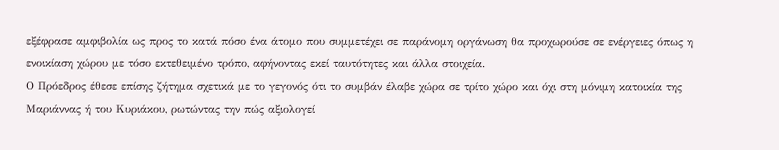εξέφρασε αμφιβολία ως προς το κατά πόσο ένα άτομο που συμμετέχει σε παράνομη οργάνωση θα προχωρούσε σε ενέργειες όπως η ενοικίαση χώρου με τόσο εκτεθειμένο τρόπο, αφήνοντας εκεί ταυτότητες και άλλα στοιχεία.
Ο Πρόεδρος έθεσε επίσης ζήτημα σχετικά με το γεγονός ότι το συμβάν έλαβε χώρα σε τρίτο χώρο και όχι στη μόνιμη κατοικία της Μαριάννας ή του Κυριάκου, ρωτώντας την πώς αξιολογεί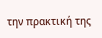την πρακτική της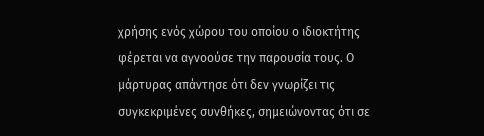χρήσης ενός χώρου του οποίου ο ιδιοκτήτης φέρεται να αγνοούσε την παρουσία τους. Ο μάρτυρας απάντησε ότι δεν γνωρίζει τις συγκεκριμένες συνθήκες, σημειώνοντας ότι σε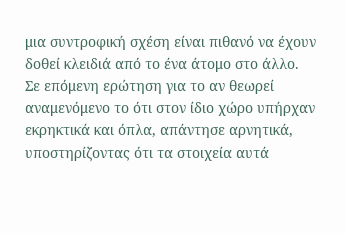μια συντροφική σχέση είναι πιθανό να έχουν δοθεί κλειδιά από το ένα άτομο στο άλλο.
Σε επόμενη ερώτηση για το αν θεωρεί αναμενόμενο το ότι στον ίδιο χώρο υπήρχαν εκρηκτικά και όπλα, απάντησε αρνητικά, υποστηρίζοντας ότι τα στοιχεία αυτά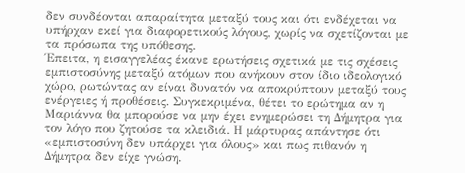δεν συνδέονται απαραίτητα μεταξύ τους και ότι ενδέχεται να υπήρχαν εκεί για διαφορετικούς λόγους, χωρίς να σχετίζονται με τα πρόσωπα της υπόθεσης.
Έπειτα, η εισαγγελέας έκανε ερωτήσεις σχετικά με τις σχέσεις εμπιστοσύνης μεταξύ ατόμων που ανήκουν στον ίδιο ιδεολογικό χώρο, ρωτώντας αν είναι δυνατόν να αποκρύπτουν μεταξύ τους ενέργειες ή προθέσεις. Συγκεκριμένα, θέτει το ερώτημα αν η Μαριάννα θα μπορούσε να μην έχει ενημερώσει τη Δήμητρα για τον λόγο που ζητούσε τα κλειδιά. Η μάρτυρας απάντησε ότι «εμπιστοσύνη δεν υπάρχει για όλους» και πως πιθανόν η Δήμητρα δεν είχε γνώση.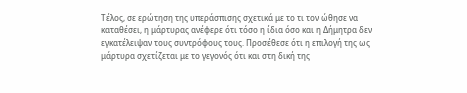Τέλος, σε ερώτηση της υπεράσπισης σχετικά με το τι τον ώθησε να καταθέσει, η μάρτυρας ανέφερε ότι τόσο η ίδια όσο και η Δήμητρα δεν εγκατέλειψαν τους συντρόφους τους. Προσέθεσε ότι η επιλογή της ως μάρτυρα σχετίζεται με το γεγονός ότι και στη δική της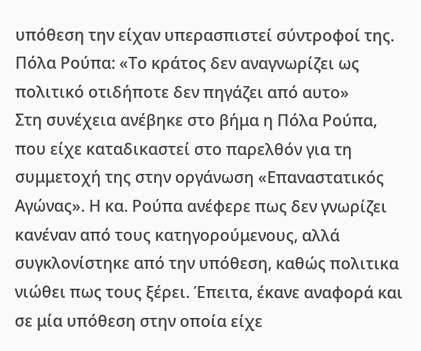υπόθεση την είχαν υπερασπιστεί σύντροφοί της.
Πόλα Ρούπα: «Το κράτος δεν αναγνωρίζει ως πολιτικό οτιδήποτε δεν πηγάζει από αυτο»
Στη συνέχεια ανέβηκε στο βήμα η Πόλα Ρούπα, που είχε καταδικαστεί στο παρελθόν για τη συμμετοχή της στην οργάνωση «Επαναστατικός Αγώνας». Η κα. Ρούπα ανέφερε πως δεν γνωρίζει κανέναν από τους κατηγορούμενους, αλλά συγκλονίστηκε από την υπόθεση, καθώς πολιτικα νιώθει πως τους ξέρει. Έπειτα, έκανε αναφορά και σε μία υπόθεση στην οποία είχε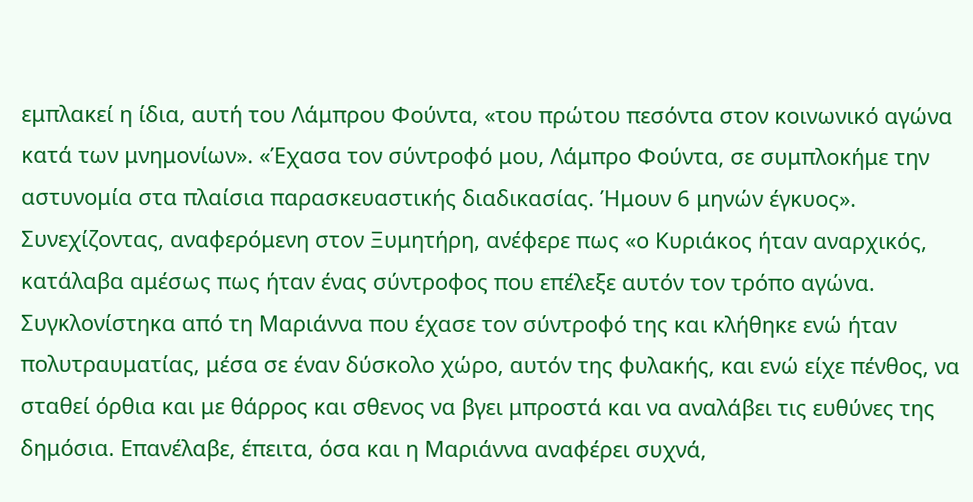εμπλακεί η ίδια, αυτή του Λάμπρου Φούντα, «του πρώτου πεσόντα στον κοινωνικό αγώνα κατά των μνημονίων». «Έχασα τον σύντροφό μου, Λάμπρο Φούντα, σε συμπλοκήμε την αστυνομία στα πλαίσια παρασκευαστικής διαδικασίας. Ήμουν 6 μηνών έγκυος».
Συνεχίζοντας, αναφερόμενη στον Ξυμητήρη, ανέφερε πως «ο Κυριάκος ήταν αναρχικός, κατάλαβα αμέσως πως ήταν ένας σύντροφος που επέλεξε αυτόν τον τρόπο αγώνα. Συγκλονίστηκα από τη Μαριάννα που έχασε τον σύντροφό της και κλήθηκε ενώ ήταν πολυτραυματίας, μέσα σε έναν δύσκολο χώρο, αυτόν της φυλακής, και ενώ είχε πένθος, να σταθεί όρθια και με θάρρος και σθενος να βγει μπροστά και να αναλάβει τις ευθύνες της δημόσια. Επανέλαβε, έπειτα, όσα και η Μαριάννα αναφέρει συχνά,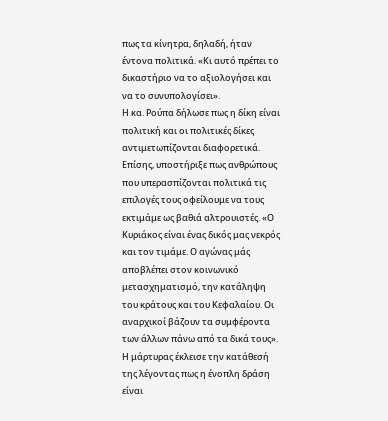πως τα κίνητρα, δηλαδή, ήταν έντονα πολιτικά. «Κι αυτό πρέπει το δικαστήριο να το αξιολογήσει και να το συνυπολογίσει».
Η κα. Ρούπα δήλωσε πως η δίκη είναι πολιτική και οι πολιτικές δίκες αντιμετωπίζονται διαφορετικά. Επίσης, υποστήριξε πως ανθρώπους που υπερασπίζονται πολιτικά τις επιλογές τους οφείλουμε να τους εκτιμάμε ως βαθιά αλτρουιστές. «Ο Κυριάκος είναι ένας δικός μας νεκρός και τον τιμάμε. Ο αγώνας μάς αποβλέπει στον κοινωνικό μετασχηματισμό, την κατάληψη του κράτους και του Κεφαλαίου. Οι αναρχικοί βάζουν τα συμφέροντα των άλλων πάνω από τα δικά τους».
Η μάρτυρας έκλεισε την κατάθεσή της λέγοντας πως η ένοπλη δράση είναι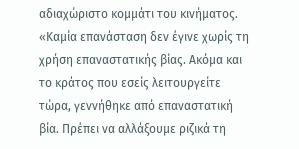αδιαχώριστο κομμάτι του κινήματος. «Καμία επανάσταση δεν έγινε χωρίς τη χρήση επαναστατικής βίας. Ακόμα και το κράτος που εσείς λειτουργείτε τώρα, γεννήθηκε από επαναστατική βία. Πρέπει να αλλάξουμε ριζικά τη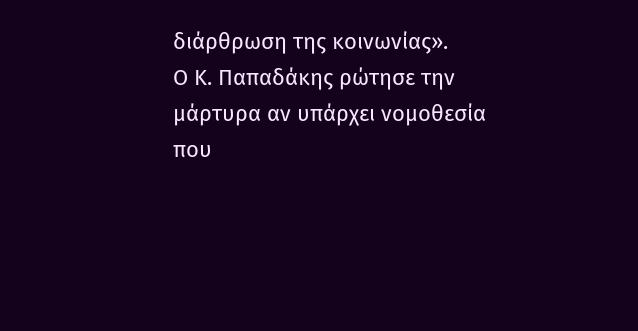διάρθρωση της κοινωνίας».
Ο Κ. Παπαδάκης ρώτησε την μάρτυρα αν υπάρχει νομοθεσία που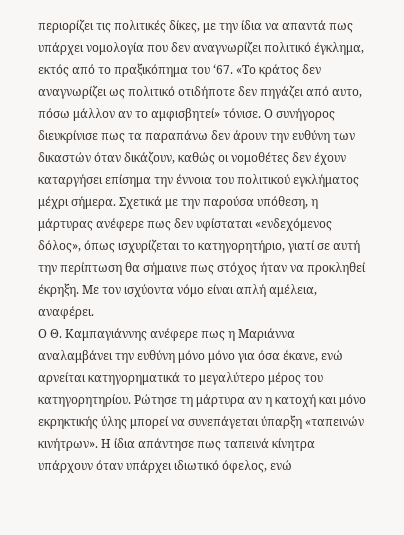περιορίζει τις πολιτικές δίκες, με την ίδια να απαντά πως υπάρχει νομολογία που δεν αναγνωρίζει πολιτικό έγκλημα, εκτός από το πραξικόπημα του ‘67. «Το κράτος δεν αναγνωρίζει ως πολιτικό οτιδήποτε δεν πηγάζει από αυτο, πόσω μάλλον αν το αμφισβητεί» τόνισε. Ο συνήγορος διευκρίνισε πως τα παραπάνω δεν άρουν την ευθύνη των δικαστών όταν δικάζουν, καθώς οι νομοθέτες δεν έχουν καταργήσει επίσημα την έννοια του πολιτικού εγκλήματος μέχρι σήμερα. Σχετικά με την παρούσα υπόθεση, η μάρτυρας ανέφερε πως δεν υφίσταται «ενδεχόμενος δόλος», όπως ισχυρίζεται το κατηγορητήριο, γιατί σε αυτή την περίπτωση θα σήμαινε πως στόχος ήταν να προκληθεί έκρηξη. Με τον ισχύοντα νόμο είναι απλή αμέλεια, αναφέρει.
Ο Θ. Καμπαγιάννης ανέφερε πως η Μαριάννα αναλαμβάνει την ευθύνη μόνο μόνο για όσα έκανε, ενώ αρνείται κατηγορηματικά το μεγαλύτερο μέρος του κατηγορητηρίου. Ρώτησε τη μάρτυρα αν η κατοχή και μόνο εκρηκτικής ύλης μπορεί να συνεπάγεται ύπαρξη «ταπεινών κινήτρων». Η ίδια απάντησε πως ταπεινά κίνητρα υπάρχουν όταν υπάρχει ιδιωτικό όφελος, ενώ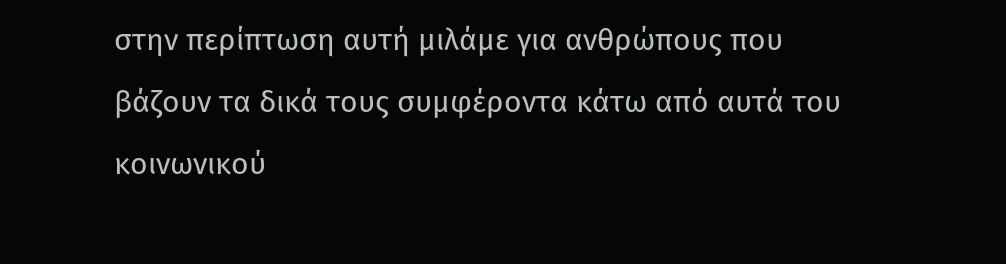στην περίπτωση αυτή μιλάμε για ανθρώπους που βάζουν τα δικά τους συμφέροντα κάτω από αυτά του κοινωνικού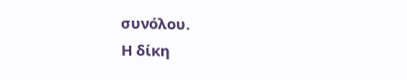συνόλου.
Η δίκη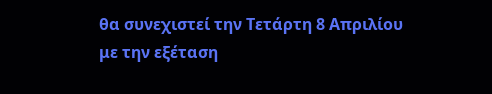θα συνεχιστεί την Τετάρτη 8 Απριλίου με την εξέταση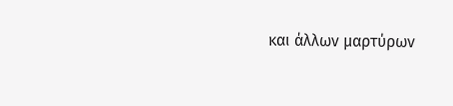και άλλων μαρτύρων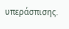υπεράσπισης.